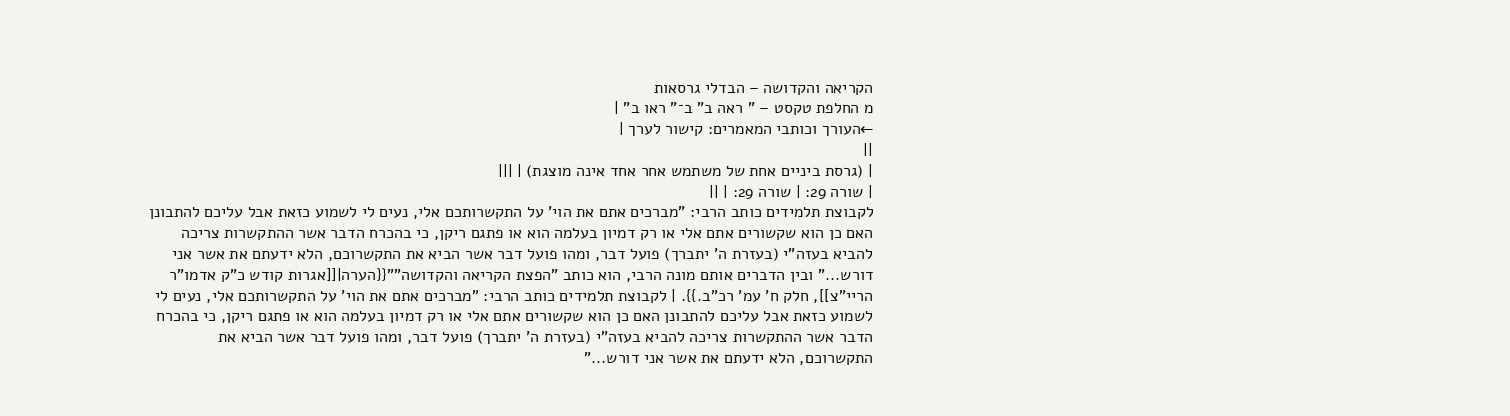הקריאה והקדושה – הבדלי גרסאות
מ החלפת טקסט – " ראה ב" ב־" ראו ב" |
←העורך וכותבי המאמרים: קישור לערך |
||
| (גרסת ביניים אחת של משתמש אחר אחד אינה מוצגת) | |||
| שורה 29: | שורה 29: | ||
לקבוצת תלמידים כותב הרבי: "מברכים אתם את הוי' על התקשרותכם אלי, נעים לי לשמוע כזאת אבל עליכם להתבונן האם כן הוא שקשורים אתם אלי או רק דמיון בעלמה הוא או פתגם ריקן, כי בהכרח הדבר אשר ההתקשרות צריכה להביא בעזה"י (בעזרת ה' יתברך) פועל דבר, ומהו פועל דבר אשר הביא את התקשרוכם, הלא ידעתם את אשר אני דורש..." ובין הדברים אותם מונה הרבי, הוא כותב "הפצת הקריאה והקדושה""{{הערה|[[אגרות קודש כ"ק אדמו"ר הריי"צ]], חלק ח' עמ' רכ"ב.}}. | לקבוצת תלמידים כותב הרבי: "מברכים אתם את הוי' על התקשרותכם אלי, נעים לי לשמוע כזאת אבל עליכם להתבונן האם כן הוא שקשורים אתם אלי או רק דמיון בעלמה הוא או פתגם ריקן, כי בהכרח הדבר אשר ההתקשרות צריכה להביא בעזה"י (בעזרת ה' יתברך) פועל דבר, ומהו פועל דבר אשר הביא את התקשרוכם, הלא ידעתם את אשר אני דורש..."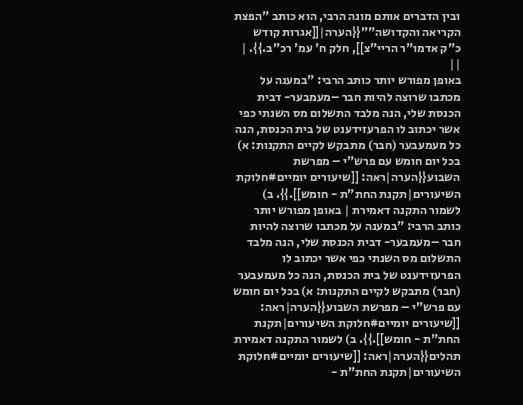ובין הדברים אותם מונה הרבי, הוא כותב "הפצת הקריאה והקדושה""{{הערה|[[אגרות קודש כ"ק אדמו"ר הריי"צ]], חלק ח' עמ' רכ"ב.}}. | ||
באופן מפורש יותר כותב הרבי: "במענה על מכתבו שרוצה להיות חבר –מעמבער- דבית הכנסת שלי, הנה מלבד התשלום מס השנתי כפי אשר יכתוב לו הפרעזידענט של בית הכנסת, הנה כל מעמעבער (חבר) מתבקש לקיים התקנות: א) בכל יום חומש עם פרש"י – מפרשת השבוע{{הערה|ראה: [[שיעורים יומיים#חלוקת השיעורים|תקנת החת"ת - חומש]].}}. ב) לשמור התקנה דאמירת | באופן מפורש יותר כותב הרבי: "במענה על מכתבו שרוצה להיות חבר –מעמבער- דבית הכנסת שלי, הנה מלבד התשלום מס השנתי כפי אשר יכתוב לו הפרעזידענט של בית הכנסת, הנה כל מעמעבער (חבר) מתבקש לקיים התקנות: א) בכל יום חומש עם פרש"י – מפרשת השבוע{{הערה|ראה: [[שיעורים יומיים#חלוקת השיעורים|תקנת החת"ת - חומש]].}}. ב) לשמור התקנה דאמירת תהלים{{הערה|ראה: [[שיעורים יומיים#חלוקת השיעורים|תקנת החת"ת -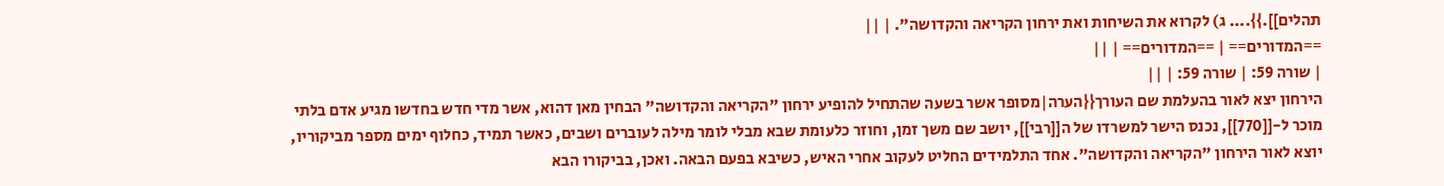תהלים]].}}.... ג) לקרוא את השיחות ואת ירחון הקריאה והקדושה". | ||
==המדורים== | ==המדורים== | ||
| שורה 59: | שורה 59: | ||
הירחון יצא לאור בהעלמת שם העורך{{הערה|מסופר אשר בשעה שהתחיל להופיע ירחון "הקריאה והקדושה" הבחין מאן דהוא, אשר מדי חדש בחדשו מגיע אדם בלתי מוכר ל-[[770]], נכנס הישר למשרדו של ה[[רבי]], יושב שם משך זמן, וחוזר כלעומת שבא מבלי לומר מילה לעוברים ושבים, כאשר תמיד, כחלוף ימים מספר מביקוריו, יוצא לאור הירחון "הקריאה והקדושה". אחד התלמידים החליט לעקוב אחרי האיש, כשיבא בפעם הבאה. ואכן, בביקורו הבא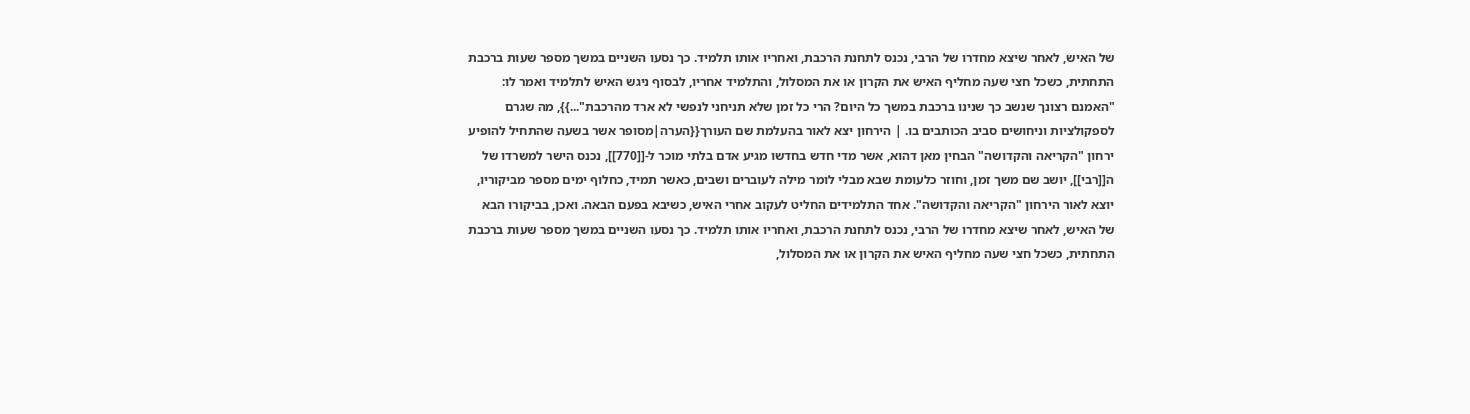של האיש, לאחר שיצא מחדרו של הרבי, נכנס לתחנת הרכבת, ואחריו אותו תלמיד. כך נסעו השניים במשך מספר שעות ברכבת התחתית, כשכל חצי שעה מחליף האיש את הקרון או את המסלול, והתלמיד אחריו, לבסוף ניגש האיש לתלמיד ואמר לו: "האמנם רצונך שנשב כך שנינו ברכבת במשך כל היום? הרי כל זמן שלא תניחני לנפשי לא ארד מהרכבת"...}}, מה שגרם לספקולציות וניחושים סביב הכותבים בו. | הירחון יצא לאור בהעלמת שם העורך{{הערה|מסופר אשר בשעה שהתחיל להופיע ירחון "הקריאה והקדושה" הבחין מאן דהוא, אשר מדי חדש בחדשו מגיע אדם בלתי מוכר ל-[[770]], נכנס הישר למשרדו של ה[[רבי]], יושב שם משך זמן, וחוזר כלעומת שבא מבלי לומר מילה לעוברים ושבים, כאשר תמיד, כחלוף ימים מספר מביקוריו, יוצא לאור הירחון "הקריאה והקדושה". אחד התלמידים החליט לעקוב אחרי האיש, כשיבא בפעם הבאה. ואכן, בביקורו הבא של האיש, לאחר שיצא מחדרו של הרבי, נכנס לתחנת הרכבת, ואחריו אותו תלמיד. כך נסעו השניים במשך מספר שעות ברכבת התחתית, כשכל חצי שעה מחליף האיש את הקרון או את המסלול,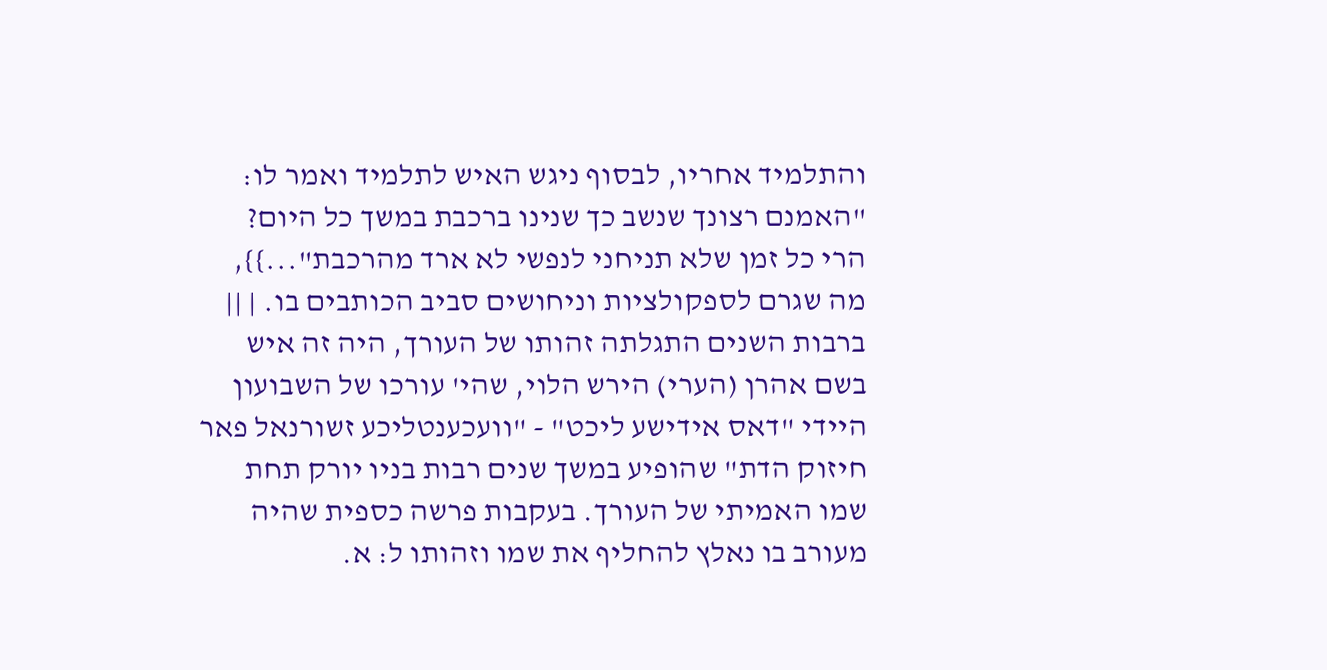והתלמיד אחריו, לבסוף ניגש האיש לתלמיד ואמר לו: "האמנם רצונך שנשב כך שנינו ברכבת במשך כל היום? הרי כל זמן שלא תניחני לנפשי לא ארד מהרכבת"...}}, מה שגרם לספקולציות וניחושים סביב הכותבים בו. | ||
ברבות השנים התגלתה זהותו של העורך, היה זה איש בשם אהרן (הערי) הירש הלוי, שהי' עורכו של השבועון היידי "דאס אידישע ליכט" - "וועכענטליכע זשורנאל פאר חיזוק הדת" שהופיע במשך שנים רבות בניו יורק תחת שמו האמיתי של העורך. בעקבות פרשה כספית שהיה מעורב בו נאלץ להחליף את שמו וזהותו ל: א.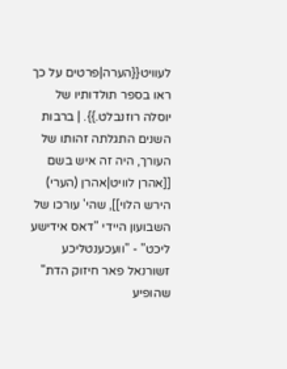לעוויט{{הערה|פרטים על כך ראו בספר תולדותיו של יוסלה רוזנבלט.}}. | ברבות השנים התגלתה זהותו של העורך, היה זה איש בשם [[אהרן לוויט|אהרן (הערי) הירש הלוי]], שהי' עורכו של השבועון היידי "דאס אידישע ליכט" - "וועכענטליכע זשורנאל פאר חיזוק הדת" שהופיע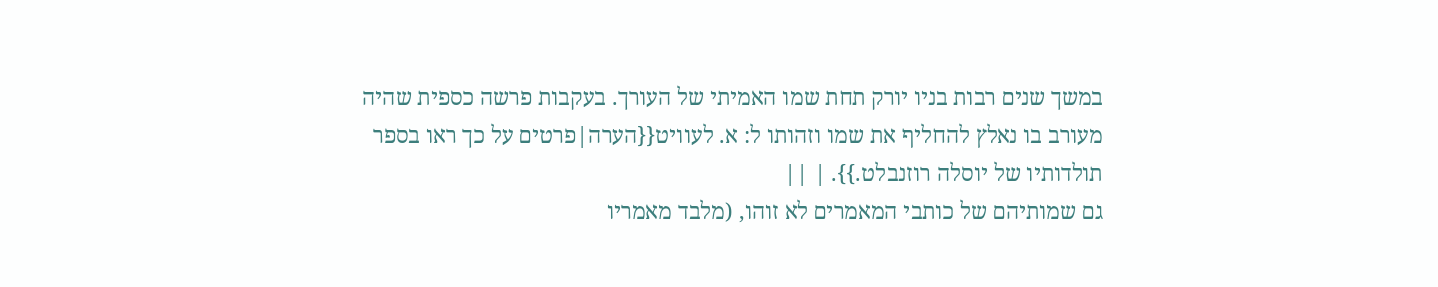במשך שנים רבות בניו יורק תחת שמו האמיתי של העורך. בעקבות פרשה כספית שהיה מעורב בו נאלץ להחליף את שמו וזהותו ל: א. לעוויט{{הערה|פרטים על כך ראו בספר תולדותיו של יוסלה רוזנבלט.}}. | ||
גם שמותיהם של כותבי המאמרים לא זוהו, (מלבד מאמריו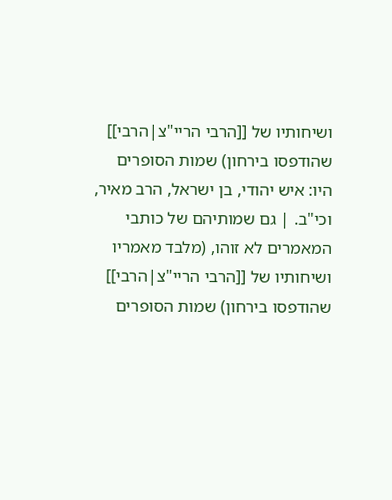ושיחותיו של [[הרבי הריי"צ|הרבי]] שהודפסו בירחון) שמות הסופרים היו: איש יהודי, בן ישראל, הרב מאיר, וכי"ב. | גם שמותיהם של כותבי המאמרים לא זוהו, (מלבד מאמריו ושיחותיו של [[הרבי הריי"צ|הרבי]] שהודפסו בירחון) שמות הסופרים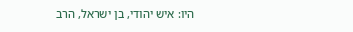היו: איש יהודי, בן ישראל, הרב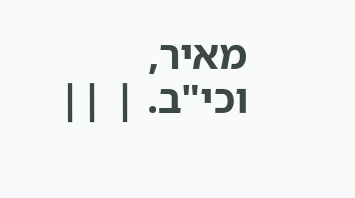מאיר, וכי"ב. | ||